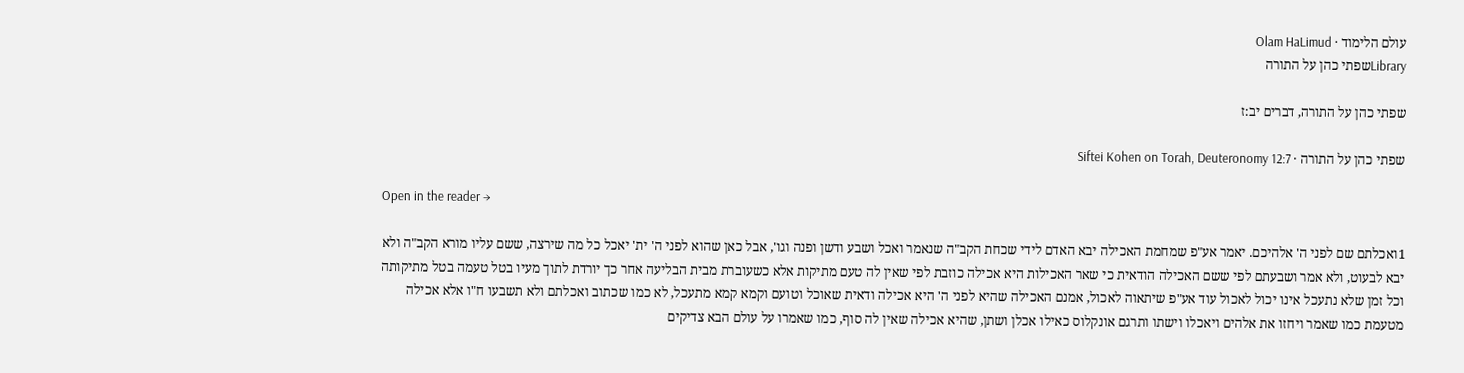עולם הלימוד · Olam HaLimud
Libraryשפתי כהן על התורה

שפתי כהן על התורה, דברים יב:ז

שפתי כהן על התורה · Siftei Kohen on Torah, Deuteronomy 12:7

Open in the reader →

1ואכלתם שם לפני ה' אלהיכם. יאמר אע"פ שמחמת האכילה יבא האדם לידי שכחת הקב"ה שנאמר ואכל ושבע ודשן ופנה וגו', אבל כאן שהוא לפני ה' ית' יאכל כל מה שירצה, ששם עליו מורא הקב"ה ולא יבא לבעוט, ולא אמר ושבעתם לפי ששם האכילה הודאית כי שאר האכילות היא אכילה כוזבת לפי שאין לה טעם מתיקות אלא כשעוברת מבית הבליעה אחר כך יורדת לתוך מעיו בטל טעמה בטל מתיקותה וכל זמן שלא נתעכל אינו יכול לאכול עוד אע"פ שיתאוה לאכול, אמנם האכילה שהיא לפני ה' היא אכילה ודאית שאוכל וטועם וקמא קמא מתעכל, לא כמו שכתוב ואכלתם ולא תשבעו ח"ו אלא אכילה מטעמת כמו שאמר ויחזו את אלהים ויאכלו וישתו ותרגם אונקלוס כאילו אכלן ושתן, שהיא אכילה שאין לה סוף, כמו שאמרו על עולם הבא צדיקים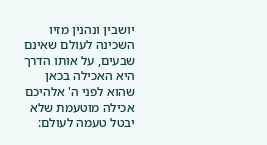יושבין ונהנין מזיו השכינה לעולם שאינם שבעים, על אותו הדרך היא האכילה בכאן שהוא לפני ה' אלהיכם אכילה מוטעמת שלא יבטל טעמה לעולם: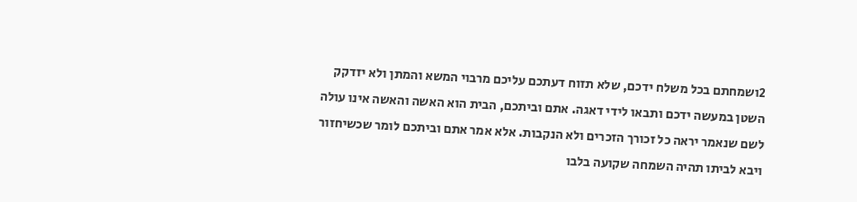2ושמחתם בכל משלח ידכם, שלא תזוח דעתכם עליכם מרבוי המשא והמתן ולא יזדקק השטן במעשה ידכם ותבאו לידי דאגה. אתם וביתכם, הבית הוא האשה והאשה אינו עולה לשם שנאמר יראה כל זכורך הזכרים ולא הנקבות. אלא אמר אתם וביתכם לומר שכשיחזור ויבא לביתו תהיה השמחה שקועה בלבו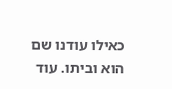כאילו עודנו שם הוא וביתו. עוד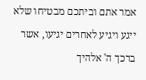אמר אתם וביתכם מבטיחו שלא ייגע ויגיע לאחרים יגיעו, אשר ברכך ה' אלהיך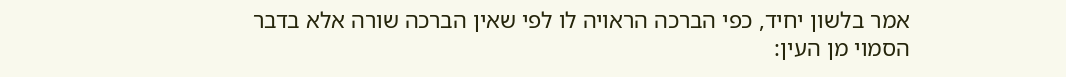אמר בלשון יחיד, כפי הברכה הראויה לו לפי שאין הברכה שורה אלא בדבר הסמוי מן העין: